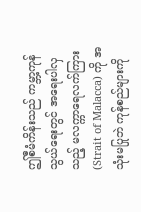ဤစီမံကိန်းသည် ကမ္ဘာ့ကုန်သွယ်ရေးတွင် အရေးပါလှသည့် မလက္ကာရေလက်ကြား (Strait of Malacca) ကို အသုံးမပြုဘဲ ကုန်စည်များကို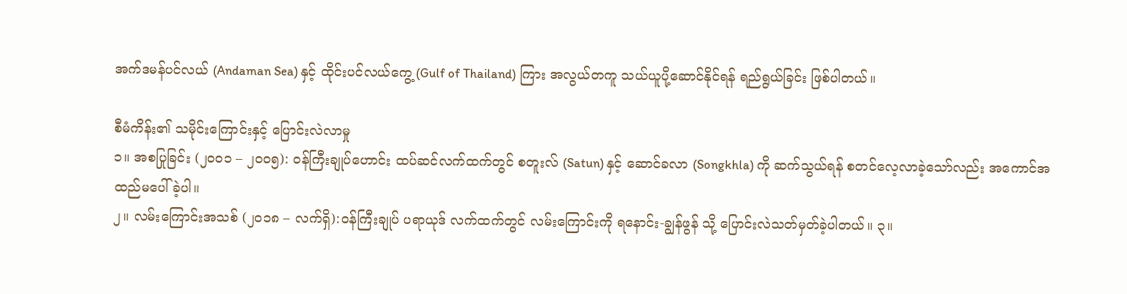အက်ဒမန်ပင်လယ် (Andaman Sea) နှင့် ထိုင်းပင်လယ်ကွေ့ (Gulf of Thailand) ကြား အလွယ်တကူ သယ်ယူပို့ဆောင်နိုင်ရန် ရည်ရွယ်ခြင်း ဖြစ်ပါတယ်။

စီမံကိန်း၏ သမိုင်းကြောင်းနှင့် ပြောင်းလဲလာမှု
၁။ အစပြုခြင်း (၂၀၀၁ – ၂၀၀၅): ဝန်ကြီးချုပ်ဟောင်း ထပ်ဆင်လက်ထက်တွင် စတူးလ် (Satun) နှင့် ဆောင်ခလာ (Songkhla) ကို ဆက်သွယ်ရန် စတင်လေ့လာခဲ့သော်လည်း အကောင်အထည်မပေါ်ခဲ့ပါ။
၂။ လမ်းကြောင်းအသစ် (၂၀၁၈ – လက်ရှိ):ဝန်ကြီးချုပ် ပရာယုဒ် လက်ထက်တွင် လမ်းကြောင်းကို ရနောင်း-ချွန်ဖွန် သို့ ပြောင်းလဲသတ်မှတ်ခဲ့ပါတယ်။ ၃။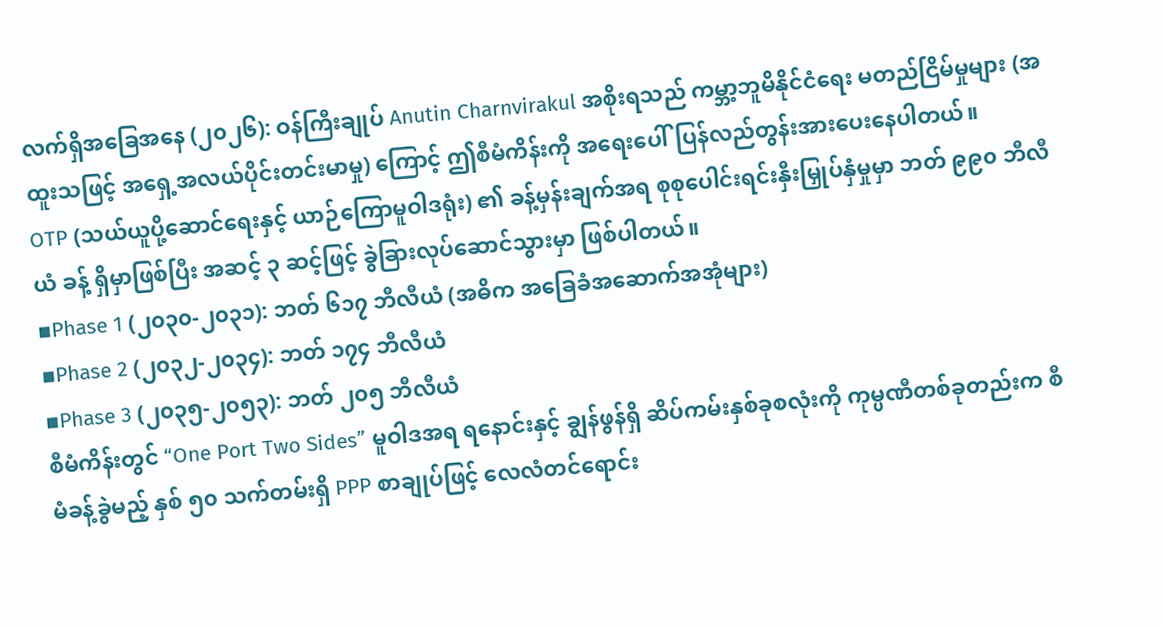လက်ရှိအခြေအနေ (၂၀၂၆): ဝန်ကြီးချုပ် Anutin Charnvirakul အစိုးရသည် ကမ္ဘာ့ဘူမိနိုင်ငံရေး မတည်ငြိမ်မှုများ (အထူးသဖြင့် အရှေ့အလယ်ပိုင်းတင်းမာမှု) ကြောင့် ဤစီမံကိန်းကို အရေးပေါ်ပြန်လည်တွန်းအားပေးနေပါတယ်။
OTP (သယ်ယူပို့ဆောင်ရေးနှင့် ယာဉ်ကြောမူဝါဒရုံး) ၏ ခန့်မှန်းချက်အရ စုစုပေါင်းရင်းနှီးမြှုပ်နှံမှုမှာ ဘတ် ၉၉၀ ဘီလီယံ ခန့် ရှိမှာဖြစ်ပြီး အဆင့် ၃ ဆင့်ဖြင့် ခွဲခြားလုပ်ဆောင်သွားမှာ ဖြစ်ပါတယ်။
▪Phase 1 (၂၀၃၀-၂၀၃၁): ဘတ် ၆၁၇ ဘီလီယံ (အဓိက အခြေခံအဆောက်အအုံများ)
▪Phase 2 (၂၀၃၂-၂၀၃၄): ဘတ် ၁၇၄ ဘီလီယံ
▪Phase 3 (၂၀၃၅-၂၀၅၃): ဘတ် ၂၀၅ ဘီလီယံ
စီမံကိန်းတွင် “One Port Two Sides” မူဝါဒအရ ရနောင်းနှင့် ချွန်ဖွန်ရှိ ဆိပ်ကမ်းနှစ်ခုစလုံးကို ကုမ္ပဏီတစ်ခုတည်းက စီမံခန့်ခွဲမည့် နှစ် ၅၀ သက်တမ်းရှိ PPP စာချုပ်ဖြင့် လေလံတင်ရောင်း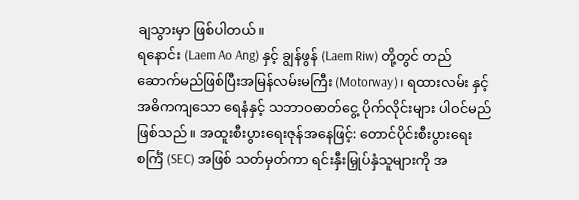ချသွားမှာ ဖြစ်ပါတယ်။
ရနောင်း (Laem Ao Ang) နှင့် ချွန်ဖွန် (Laem Riw) တို့တွင် တည်ဆောက်မည်ဖြစ်ပြီးအမြန်လမ်းမကြီး (Motorway)၊ ရထားလမ်း နှင့် အဓိကကျသော ရေနံနှင့် သဘာဝဓာတ်ငွေ့ ပိုက်လိုင်းများ ပါဝင်မည်ဖြစ်သည်။ အထူးစီးပွားရေးဇုန်အနေဖြင့်: တောင်ပိုင်းစီးပွားရေးစင်္ကြံ (SEC) အဖြစ် သတ်မှတ်ကာ ရင်းနှီးမြှုပ်နှံသူများကို အ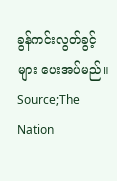ခွန်ကင်းလွတ်ခွင့်များ ပေးအပ်မည်။
Source;The Nation